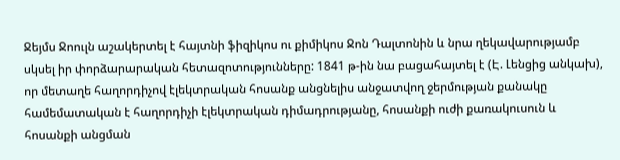Ջեյմս Ջոուլն աշակերտել է հայտնի ֆիզիկոս ու քիմիկոս Ջոն Դալտոնին և նրա ղեկավարությամբ սկսել իր փորձարարական հետազոտությունները: 1841 թ-ին նա բացահայտել է (Է. Լենցից անկախ), որ մետաղե հաղորդիչով էլեկտրական հոսանք անցնելիս անջատվող ջերմության քանակը համեմատական է հաղորդիչի էլեկտրական դիմադրությանը, հոսանքի ուժի քառակուսուն և հոսանքի անցման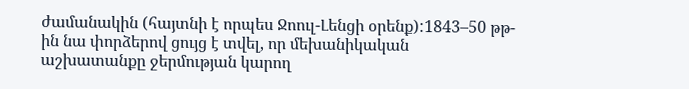ժամանակին (հայտնի է որպես Ջոուլ-Լենցի օրենք):1843–50 թթ-ին նա փորձերով ցույց է տվել, որ մեխանիկական աշխատանքը ջերմության կարող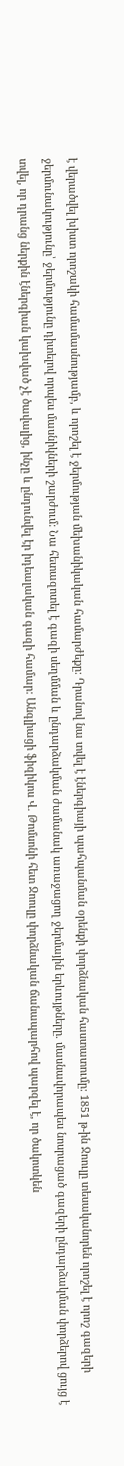է վերածվել խիստ որոշակի համամասնությամբ, և որոշել է ջերմության մեխանիկական համարժեքը: Դրանով նա տվել է էներգիայի պահպանման օրենքի փորձնական հաստատումը: 1851 թ-ին Ջոուլը տեսականորեն որոշել է որոշ գազերի ջերմունակությունը՝ ջերմությունը դիտելով որպես մասնիկների շարժում: Նա հետազոտել է գազի սեղմման և ընդարձակման ժամանակ առաջացող ջերմային երևույթները. մասնավորապես նոսրացած գազերի ընդարձակման փորձերով ցույց է տվել, որ դրանց ներքին էներգիան կախված չէ ծավալից, ինչը և ընդունվել էր իդեալական գազի համար: Անգլիացի ֆիզիկոս Վ. Թոմսոնի հետ Ջոուլը փորձնական ճանապարհով պարզել է, որ ծակոտկեն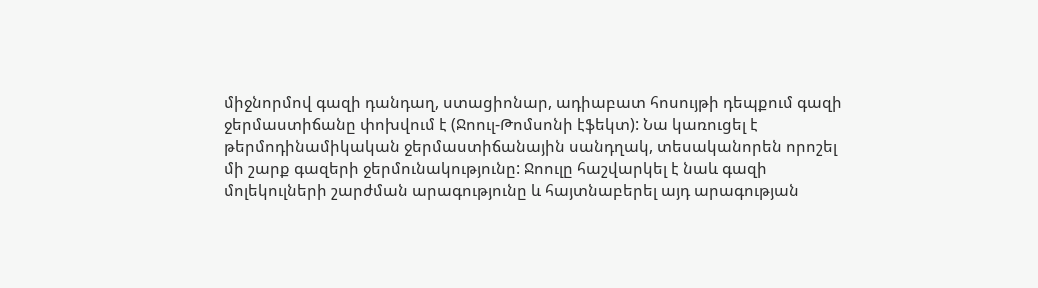միջնորմով գազի դանդաղ, ստացիոնար, ադիաբատ հոսույթի դեպքում գազի ջերմաստիճանը փոխվում է (Ջոուլ-Թոմսոնի էֆեկտ): Նա կառուցել է թերմոդինամիկական ջերմաստիճանային սանդղակ, տեսականորեն որոշել մի շարք գազերի ջերմունակությունը: Ջոուլը հաշվարկել է նաև գազի մոլեկուլների շարժման արագությունը և հայտնաբերել այդ արագության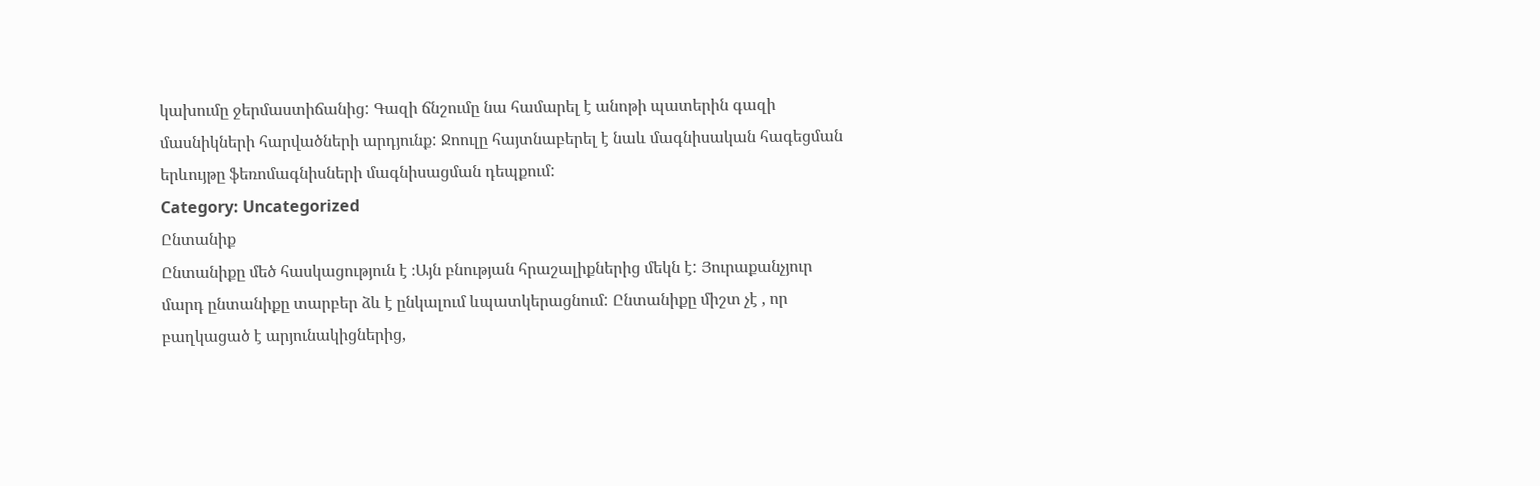կախումը ջերմաստիճանից: Գազի ճնշումը նա համարել է անոթի պատերին գազի մասնիկների հարվածների արդյունք: Ջոուլը հայտնաբերել է նաև մագնիսական հագեցման երևույթը ֆեռոմագնիսների մագնիսացման դեպքում:
Category: Uncategorized
Ընտանիք
Ընտանիքը մեծ հասկացություն է ։Այն բնության հրաշալիքներից մեկն է: Յուրաքանչյուր մարդ ընտանիքը տարբեր ձև է ընկալում ևպատկերացնում: Ընտանիքը միշտ չէ , որ բաղկացած է արյունակիցներից,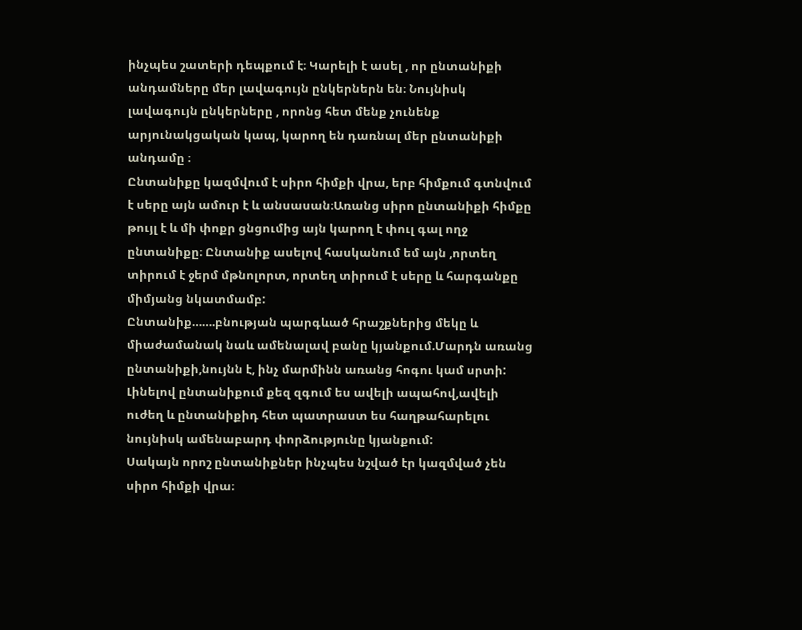ինչպես շատերի դեպքում է։ Կարելի է ասել , որ ընտանիքի անդամները մեր լավագույն ընկերներն են։ Նույնիսկ լավագույն ընկերները , որոնց հետ մենք չունենք արյունակցական կապ, կարող են դառնալ մեր ընտանիքի անդամը ։
Ընտանիքը կազմվում է սիրո հիմքի վրա, երբ հիմքում գտնվում է սերը այն ամուր է և անսասան։Առանց սիրո ընտանիքի հիմքը թույլ է և մի փոքր ցնցումից այն կարող է փուլ գալ ողջ ընտանիքը։ Ընտանիք ասելով հասկանում եմ այն ,որտեղ տիրում է ջերմ մթնոլորտ, որտեղ տիրում է սերը և հարգանքը միմյանց նկատմամբ:
Ընտանիք…….բնության պարգևած հրաշքներից մեկը և միաժամանակ նաև ամենալավ բանը կյանքում.Մարդն առանց ընտանիքի,նույնն է, ինչ մարմինն առանց հոգու կամ սրտի: Լինելով ընտանիքում քեզ զգում ես ավելի ապահով,ավելի ուժեղ և ընտանիքիդ հետ պատրաստ ես հաղթահարելու նույնիսկ ամենաբարդ փորձությունը կյանքում:
Սակայն որոշ ընտանիքներ ինչպես նշված էր կազմված չեն սիրո հիմքի վրա։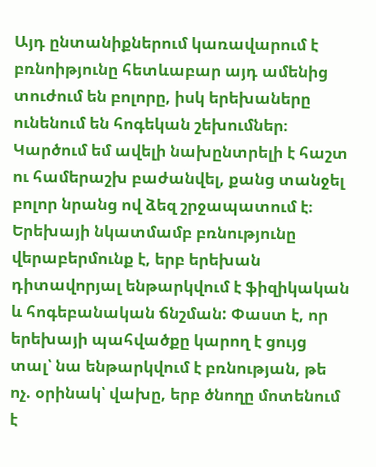Այդ ընտանիքներում կառավարում է բռնոիթյունը հետևաբար այդ ամենից տուժում են բոլորը, իսկ երեխաները ունենում են հոգեկան շեխումներ։ Կարծում եմ ավելի նախընտրելի է հաշտ ու համերաշխ բաժանվել, քանց տանջել բոլոր նրանց ով ձեզ շրջապատում է։
Երեխայի նկատմամբ բռնությունը վերաբերմունք է, երբ երեխան դիտավորյալ ենթարկվում է ֆիզիկական և հոգեբանական ճնշման: Փաստ է, որ երեխայի պահվածքը կարող է ցույց տալ՝ նա ենթարկվում է բռնության, թե ոչ. օրինակ՝ վախը, երբ ծնողը մոտենում է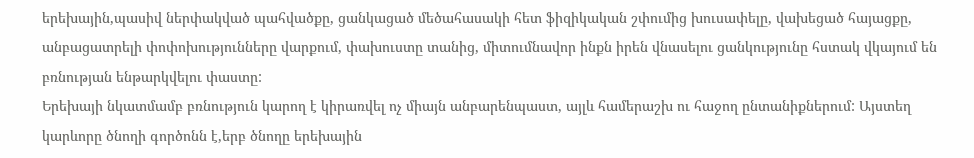երեխային,պասիվ ներփակված պահվածքը, ցանկացած մեծահասակի հետ ֆիզիկական շփումից խուսափելը, վախեցած հայացքը, անբացատրելի փոփոխությունները վարքում, փախուստը տանից, միտումնավոր ինքն իրեն վնասելու ցանկությունը հստակ վկայում են բռնության ենթարկվելու փաստը:
Երեխայի նկատմամբ բռնություն կարող է կիրառվել ոչ միայն անբարենպաստ, այլև համերաշխ ու հաջող ընտանիքներում: Այստեղ կարևորը ծնողի գործոնն է,երբ ծնողը երեխային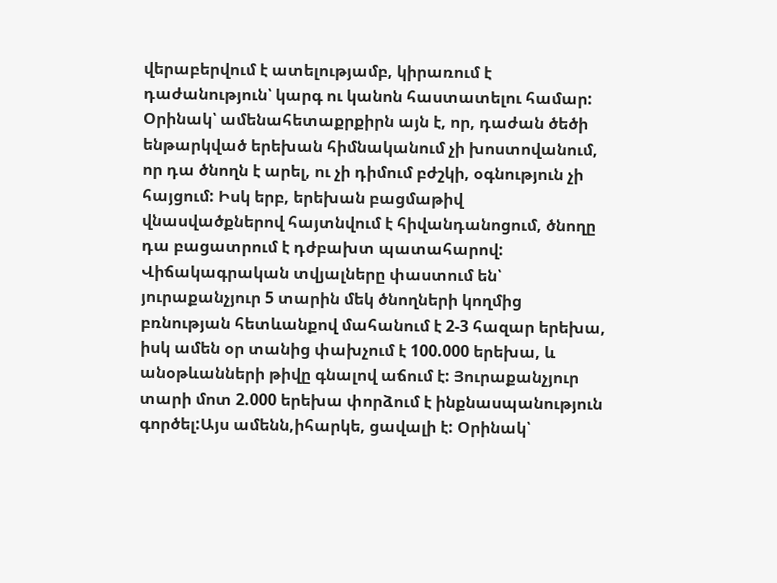վերաբերվում է ատելությամբ, կիրառում է դաժանություն՝ կարգ ու կանոն հաստատելու համար:
Օրինակ՝ ամենահետաքրքիրն այն է, որ, դաժան ծեծի ենթարկված երեխան հիմնականում չի խոստովանում, որ դա ծնողն է արել, ու չի դիմում բժշկի, օգնություն չի հայցում: Իսկ երբ, երեխան բացմաթիվ վնասվածքներով հայտնվում է հիվանդանոցում, ծնողը դա բացատրում է դժբախտ պատահարով:
Վիճակագրական տվյալները փաստում են՝ յուրաքանչյուր 5 տարին մեկ ծնողների կողմից բռնության հետևանքով մահանում է 2-3 հազար երեխա, իսկ ամեն օր տանից փախչում է 100.000 երեխա, և անօթևանների թիվը գնալով աճում է: Յուրաքանչյուր տարի մոտ 2.000 երեխա փորձում է ինքնասպանություն գործել:Այս ամենն,իհարկե, ցավալի է: Օրինակ՝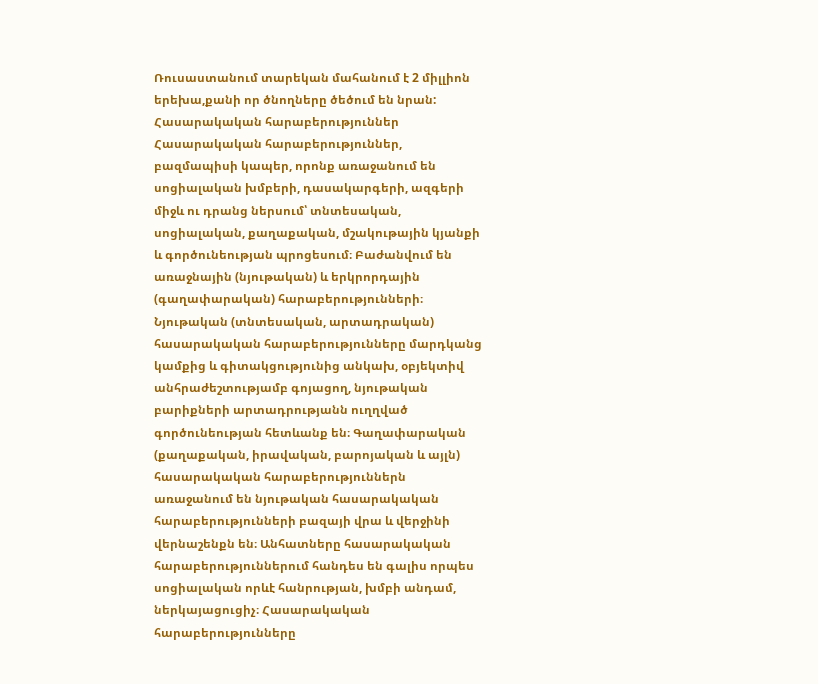Ռուսաստանում տարեկան մահանում է 2 միլլիոն երեխա,քանի որ ծնողները ծեծում են նրան:
Հասարակական հարաբերություններ
Հասարակական հարաբերություններ, բազմապիսի կապեր, որոնք առաջանում են սոցիալական խմբերի, դասակարգերի, ազգերի միջև ու դրանց ներսում՝ տնտեսական, սոցիալական, քաղաքական, մշակութային կյանքի և գործունեության պրոցեսում։ Բաժանվում են առաջնային (նյութական) և երկրորդային (գաղափարական) հարաբերությունների։ Նյութական (տնտեսական, արտադրական) հասարակական հարաբերությունները մարդկանց կամքից և գիտակցությունից անկախ, օբյեկտիվ անհրաժեշտությամբ գոյացող, նյութական բարիքների արտադրությանն ուղղված գործունեության հետևանք են։ Գաղափարական (քաղաքական, իրավական, բարոյական և այլն) հասարակական հարաբերություններն առաջանում են նյութական հասարակական հարաբերությունների բազայի վրա և վերջինի վերնաշենքն են։ Անհատները հասարակական հարաբերություններում հանդես են գալիս որպես սոցիալական որևէ հանրության, խմբի անդամ, ներկայացուցիչ։ Հասարակական հարաբերությունները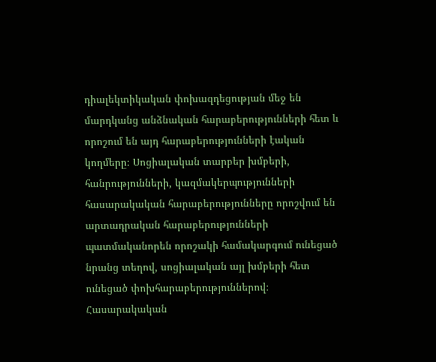դիալեկտիկական փոխազդեցության մեջ են մարդկանց անձնական հարաբերությունների հետ և որոշում են այդ հարաբերությունների էական կողմերը։ Սոցիալական տարբեր խմբերի, հանրությունների, կազմակերպությունների հասարակական հարաբերությունները որոշվում են արտադրական հարաբերությունների պատմականորեն որոշակի համակարգում ունեցած նրանց տեղով, սոցիալական այլ խմբերի հետ ունեցած փոխհարաբերություններով։
Հասարակական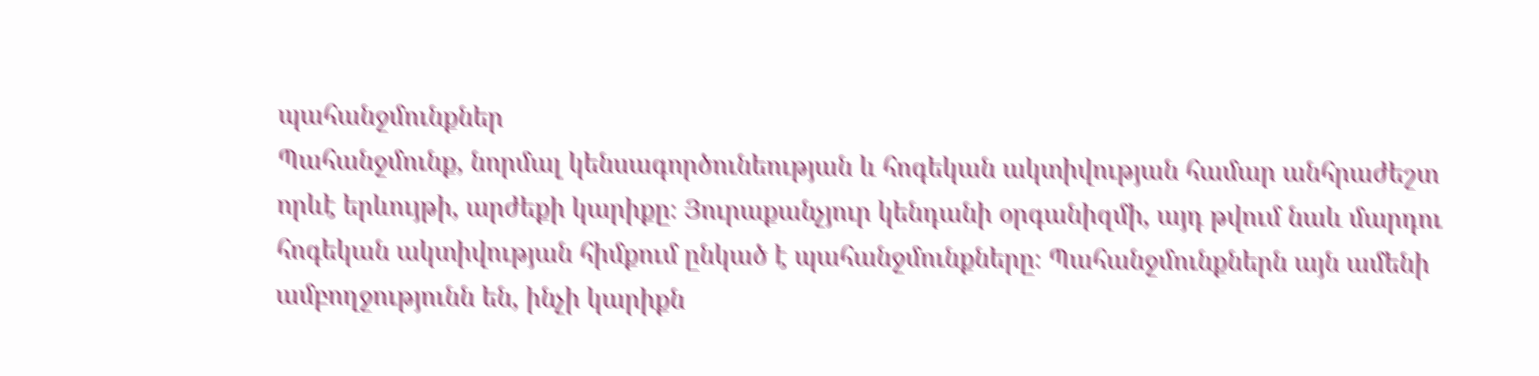պահանջմունքներ
Պահանջմունք, նորմալ կենսագործունեության և հոգեկան ակտիվության համար անհրաժեշտ որևէ երևույթի, արժեքի կարիքը։ Յուրաքանչյուր կենդանի օրգանիզմի, այդ թվում նաև մարդու հոգեկան ակտիվության հիմքում ընկած է պահանջմունքները։ Պահանջմունքներն այն ամենի ամբողջությունն են, ինչի կարիքն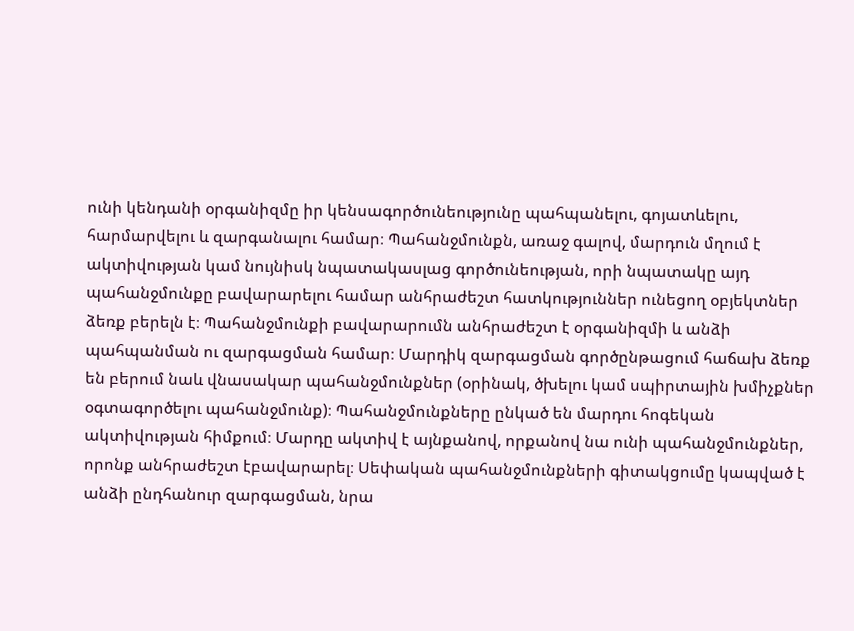ունի կենդանի օրգանիզմը իր կենսագործունեությունը պահպանելու, գոյատևելու, հարմարվելու և զարգանալու համար։ Պահանջմունքն, առաջ գալով, մարդուն մղում է ակտիվության կամ նույնիսկ նպատակասլաց գործունեության, որի նպատակը այդ պահանջմունքը բավարարելու համար անհրաժեշտ հատկություններ ունեցող օբյեկտներ ձեռք բերելն է։ Պահանջմունքի բավարարումն անհրաժեշտ է օրգանիզմի և անձի պահպանման ու զարգացման համար։ Մարդիկ զարգացման գործընթացում հաճախ ձեռք են բերում նաև վնասակար պահանջմունքներ (օրինակ, ծխելու կամ սպիրտային խմիչքներ օգտագործելու պահանջմունք)։ Պահանջմունքները ընկած են մարդու հոգեկան ակտիվության հիմքում։ Մարդը ակտիվ է այնքանով, որքանով նա ունի պահանջմունքներ, որոնք անհրաժեշտ էբավարարել։ Սեփական պահանջմունքների գիտակցումը կապված է անձի ընդհանուր զարգացման, նրա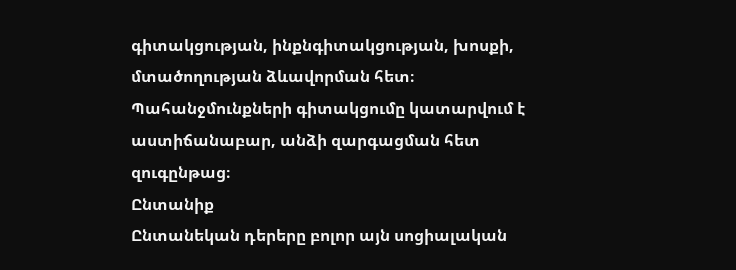գիտակցության, ինքնգիտակցության, խոսքի, մտածողության ձևավորման հետ։ Պահանջմունքների գիտակցումը կատարվում է աստիճանաբար, անձի զարգացման հետ զուգընթաց։
Ընտանիք
Ընտանեկան դերերը բոլոր այն սոցիալական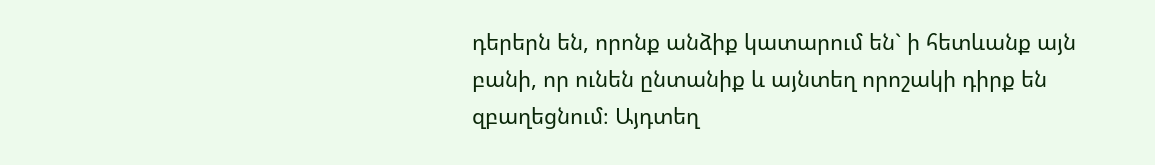դերերն են, որոնք անձիք կատարում են` ի հետևանք այն բանի, որ ունեն ընտանիք և այնտեղ որոշակի դիրք են զբաղեցնում։ Այդտեղ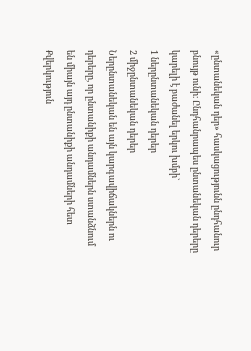«ընտանեկան դեր» հասկացությունն ընդհանուր բնույթ ունի։ Ընդհանրապես ընտանեկան դերերը կարելի է բաժանել երկու խմբի`
1 ներընտանեկան դերեր
2 միջընտանեկան դերեր
Ներընտանեկան են այն կարգավիճակներն ու դերերը, որ ընտանիքի անդամներն ստանձնում են միայն այդ ընտանիքի անդամների հետ
Քվերկություն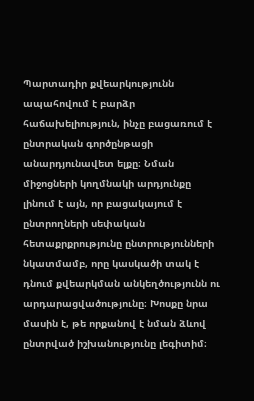Պարտադիր քվեարկությունն ապահովում է բարձր հաճախելիություն, ինչը բացառում է ընտրական գործընթացի անարդյունավետ ելքը։ Նման միջոցների կողմնակի արդյունքը լինում է այն, որ բացակայում է ընտրողների սեփական հետաքրքրությունը ընտրությունների նկատմամբ, որը կասկածի տակ է դնում քվեարկման անկեղծությունն ու արդարացվածությունը։ Խոսքը նրա մասին է, թե որքանով է նման ձևով ընտրված իշխանությունը լեգիտիմ։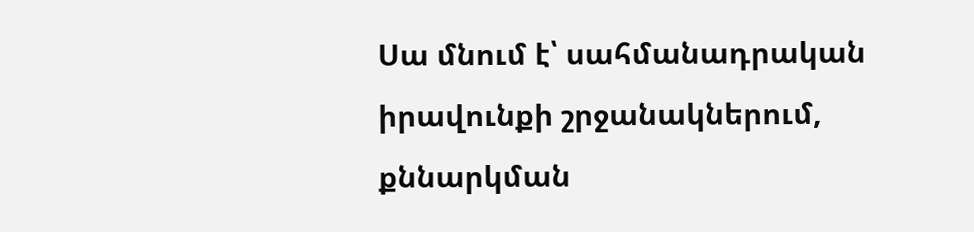Սա մնում է՝ սահմանադրական իրավունքի շրջանակներում, քննարկման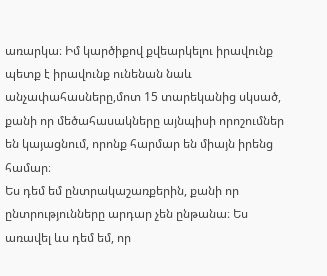առարկա։ Իմ կարծիքով քվեարկելու իրավունք պետք է իրավունք ունենան նաև անչափահասները,մոտ 15 տարեկանից սկսած, քանի որ մեծահասակները այնպիսի որոշումներ են կայացնում, որոնք հարմար են միայն իրենց համար։
Ես դեմ եմ ընտրակաշառքերին, քանի որ ընտրությունները արդար չեն ընթանա։ Ես առավել ևս դեմ եմ, որ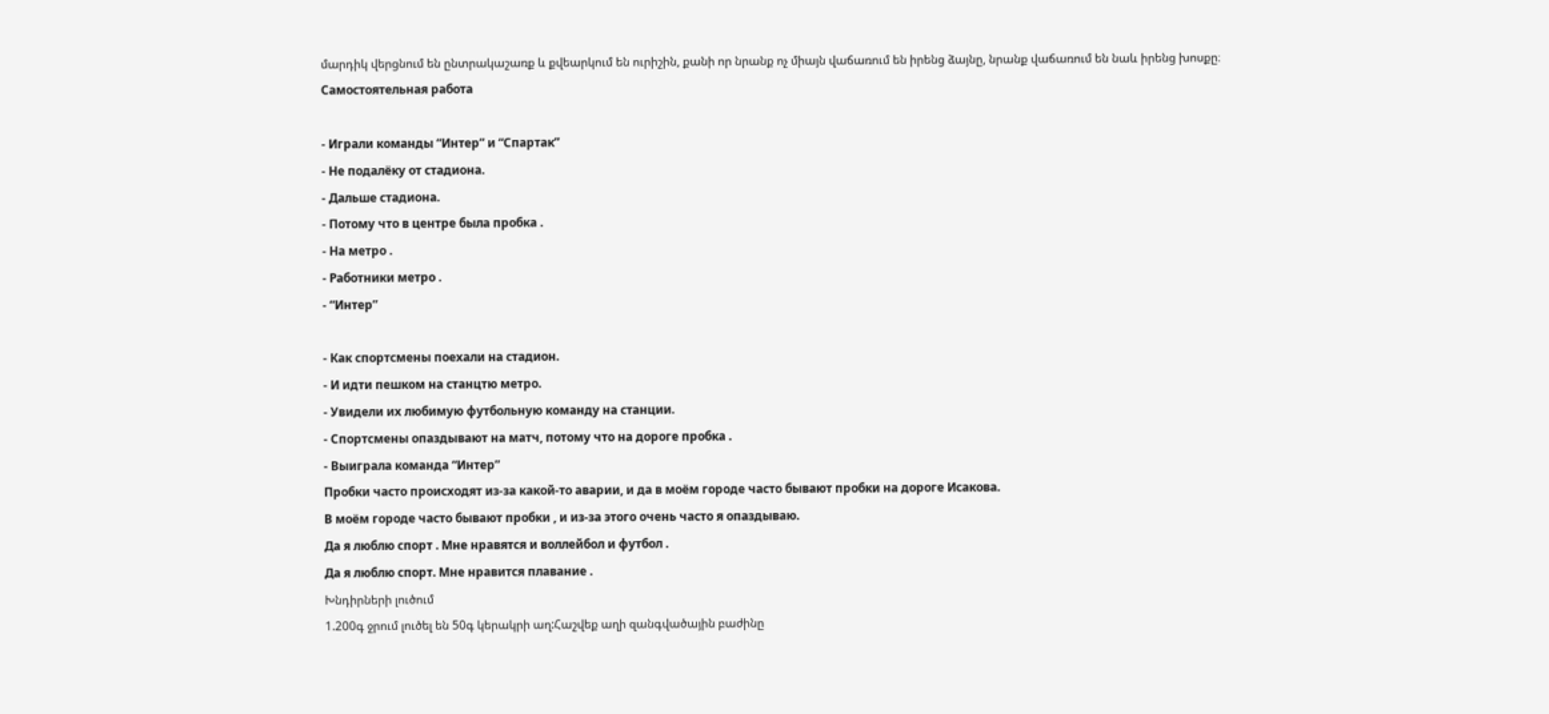մարդիկ վերցնում են ընտրակաշառք և քվեարկում են ուրիշին, քանի որ նրանք ոչ միայն վաճառում են իրենց ձայնը, նրանք վաճառում են նաև իրենց խոսքը։
Самостоятельная работа

- Играли команды “Интер” и “Спартак”
- Не подалёку от стадиона.
- Дальше стадиона.
- Потому что в центре была пробка .
- На метро .
- Работники метро .
- “Интер”

- Как спортсмены поехали на стадион.
- И идти пешком на станцтю метро.
- Увидели их любимую футбольную команду на станции.
- Спортсмены опаздывают на матч, потому что на дороге пробка .
- Выиграла команда “Интер”
Пробки часто происходят из-за какой-то аварии, и да в моём городе часто бывают пробки на дороге Исакова.
В моём городе часто бывают пробки , и из-за этого очень часто я опаздываю.
Да я люблю спорт . Мне нравятся и воллейбол и футбол .
Да я люблю спорт. Мне нравится плавание .
Խնդիրների լուծում
1.200գ ջրում լուծել են 50գ կերակրի աղ:Հաշվեք աղի զանգվածային բաժինը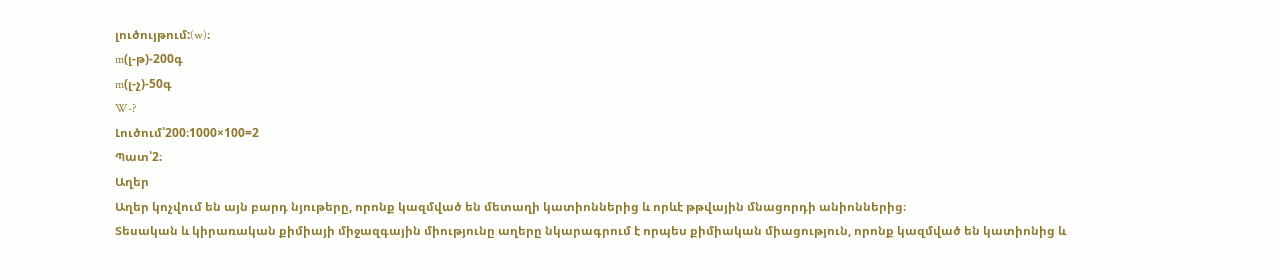լուծույթում:(w)։
m(լ-թ)-200գ
m(լ-չ)-50գ
W-?
Լուծում՝200։1000×100=2
Պատ՝2։
Աղեր
Աղեր կոչվում են այն բարդ նյութերը, որոնք կազմված են մետաղի կատիոններից և որևէ թթվային մնացորդի անիոններից։
Տեսական և կիրառական քիմիայի միջազգային միությունը աղերը նկարագրում է որպես քիմիական միացություն, որոնք կազմված են կատիոնից և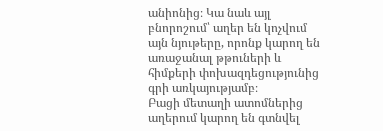անիոնից։ Կա նաև այլ բնորոշում՝ աղեր են կոչվում այն նյութերը, որոնք կարող են առաջանալ թթուների և հիմքերի փոխազդեցությունից գրի առկայությամբ։
Բացի մետաղի ատոմներից աղերում կարող են գտնվել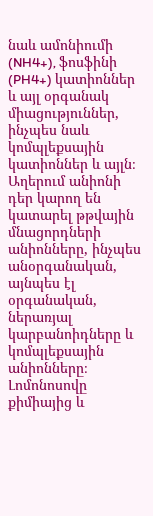նաև ամոնիումի (NH4+), ֆոսֆինի (PH4+) կատիոններ և այլ օրգանակ միացություններ, ինչպես նաև կոմպլեքսային կատիոններ և այլն։ Աղերում անիոնի դեր կարող են կատարել թթվային մնացորդների անիոնները, ինչպես անօրգանական, այնպես էլ օրգանական, ներառյալ կարբանոիդները և կոմպլեքսային անիոնները։
Լոմոնոսովը քիմիայից և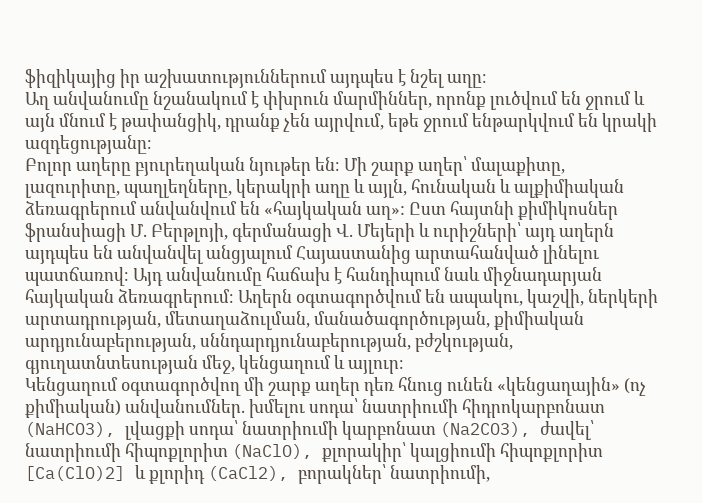ֆիզիկայից իր աշխատություններում այդպես է նշել աղը։
Աղ անվանումը նշանակում է փխրուն մարմիններ, որոնք լուծվում են ջրում և այն մնում է թափանցիկ, դրանք չեն այրվում, եթե ջրում ենթարկվում են կրակի ազդեցությանը։
Բոլոր աղերը բյուրեղական նյութեր են։ Մի շարք աղեր՝ մալաքիտը, լազուրիտը, պաղլեղները, կերակրի աղը և այլն, հունական և ալքիմիական ձեռագրերում անվանվում են «հայկական աղ»: Ըստ հայտնի քիմիկոսներ ֆրանսիացի Մ. Բերթլոյի, գերմանացի Վ. Մեյերի և ուրիշների՝ այդ աղերն այդպես են անվանվել անցյալում Հայաստանից արտահանված լինելու պատճառով։ Այդ անվանումը հաճախ է հանդիպում նաև միջնադարյան հայկական ձեռագրերում։ Աղերն օգտագործվում են ապակու, կաշվի, ներկերի արտադրության, մետաղաձուլման, մանածագործության, քիմիական արդյունաբերության, սննդարդյունաբերության, բժշկության, գյուղատնտեսության մեջ, կենցաղում և այլուր։
Կենցաղում օգտագործվող մի շարք աղեր դեռ հնուց ունեն «կենցաղային» (ոչ քիմիական) անվանումներ. խմելու սոդա՝ նատրիումի հիդրոկարբոնատ (NaHCO3), լվացքի սոդա՝ նատրիումի կարբոնատ (Na2CO3), ժավել՝ նատրիումի հիպոքլորիտ (NaClO), քլորակիր՝ կալցիումի հիպոքլորիտ [Ca(ClO)2] և քլորիդ (CaCl2), բորակներ՝ նատրիումի,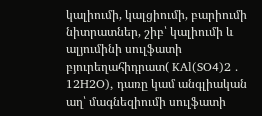կալիումի, կալցիումի, բարիումի նիտրատներ, շիբ՝ կալիումի և ալյումինի սուլֆատի բյուրեղահիդրատ( KAl(SO4)2 . 12H2O), դառը կամ անգլիական աղ՝ մագնեզիումի սուլֆատի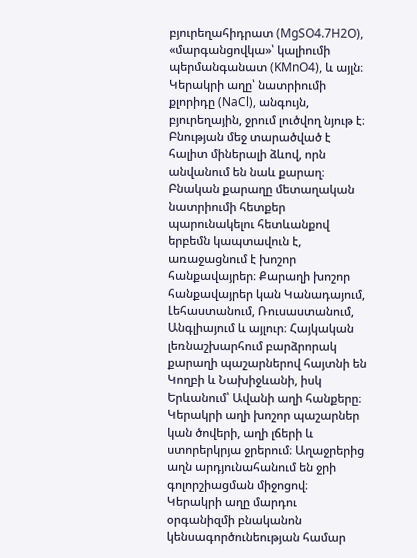բյուրեղահիդրատ (MgSO4.7H2O), «մարգանցովկա»՝ կալիումի պերմանգանատ (KMnO4), և այլն։
Կերակրի աղը՝ նատրիումի քլորիդը (NaCl), անգույն, բյուրեղային, ջրում լուծվող նյութ է։ Բնության մեջ տարածված է հալիտ միներալի ձևով, որն անվանում են նաև քարաղ։ Բնական քարաղը մետաղական նատրիումի հետքեր պարունակելու հետևանքով երբեմն կապտավուն է, առաջացնում է խոշոր հանքավայրեր։ Քարաղի խոշոր հանքավայրեր կան Կանադայում, Լեհաստանում, Ռուսաստանում, Անգլիայում և այլուր։ Հայկական լեռնաշխարհում բարձրորակ քարաղի պաշարներով հայտնի են Կողբի և Նախիջևանի, իսկ Երևանում՝ Ավանի աղի հանքերը։ Կերակրի աղի խոշոր պաշարներ կան ծովերի, աղի լճերի և ստորերկրյա ջրերում։ Աղաջրերից աղն արդյունահանում են ջրի գոլորշիացման միջոցով։
Կերակրի աղը մարդու օրգանիզմի բնականոն կենսագործունեության համար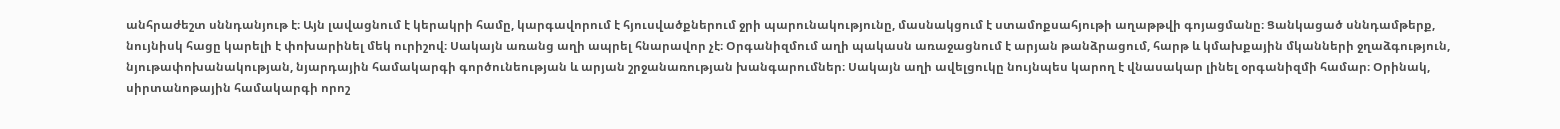անհրաժեշտ սննդանյութ է։ Այն լավացնում է կերակրի համը, կարգավորում է հյուսվածքներում ջրի պարունակությունը, մասնակցում է ստամոքսահյութի աղաթթվի գոյացմանը։ Ցանկացած սննդամթերք, նույնիսկ հացը կարելի է փոխարինել մեկ ուրիշով։ Սակայն առանց աղի ապրել հնարավոր չէ։ Օրգանիզմում աղի պակասն առաջացնում է արյան թանձրացում, հարթ և կմախքային մկանների ջղաձգություն, նյութափոխանակության, նյարդային համակարգի գործունեության և արյան շրջանառության խանգարումներ։ Սակայն աղի ավելցուկը նույնպես կարող է վնասակար լինել օրգանիզմի համար։ Օրինակ, սիրտանոթային համակարգի որոշ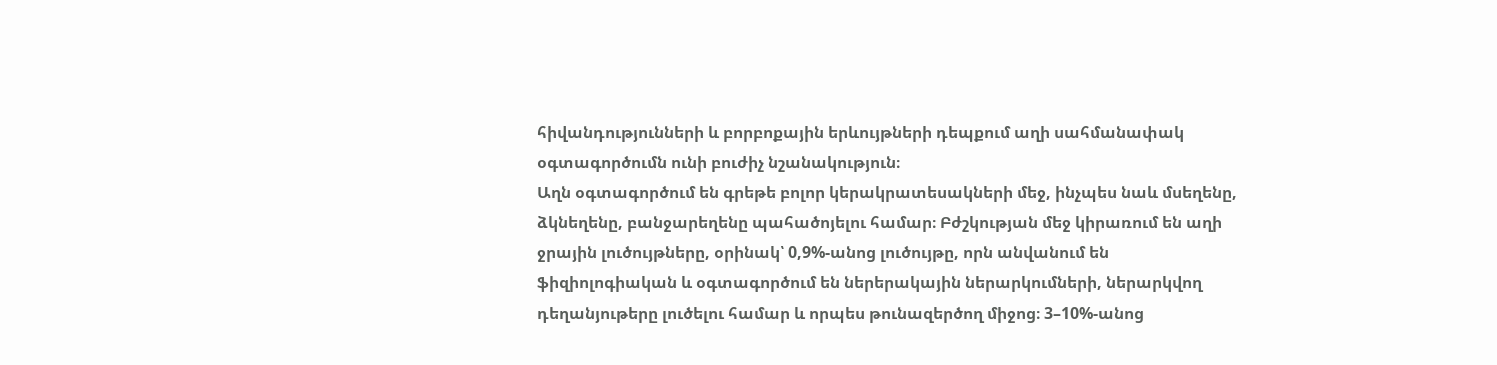հիվանդությունների և բորբոքային երևույթների դեպքում աղի սահմանափակ օգտագործումն ունի բուժիչ նշանակություն։
Աղն օգտագործում են գրեթե բոլոր կերակրատեսակների մեջ, ինչպես նաև մսեղենը, ձկնեղենը, բանջարեղենը պահածոյելու համար։ Բժշկության մեջ կիրառում են աղի ջրային լուծույթները, օրինակ՝ 0,9%-անոց լուծույթը, որն անվանում են ֆիզիոլոգիական և օգտագործում են ներերակային ներարկումների, ներարկվող դեղանյութերը լուծելու համար և որպես թունազերծող միջոց։ 3–10%-անոց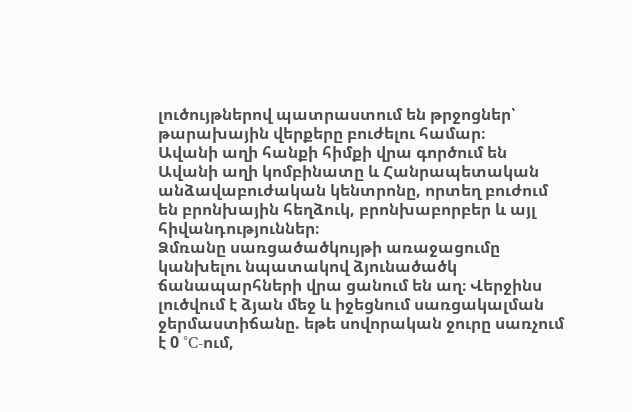լուծույթներով պատրաստում են թրջոցներ՝ թարախային վերքերը բուժելու համար։
Ավանի աղի հանքի հիմքի վրա գործում են Ավանի աղի կոմբինատը և Հանրապետական անձավաբուժական կենտրոնը, որտեղ բուժում են բրոնխային հեղձուկ, բրոնխաբորբեր և այլ հիվանդություններ։
Ձմռանը սառցածածկույթի առաջացումը կանխելու նպատակով ձյունածածկ ճանապարհների վրա ցանում են աղ։ Վերջինս լուծվում է ձյան մեջ և իջեցնում սառցակալման ջերմաստիճանը. եթե սովորական ջուրը սառչում է 0 °C-ում,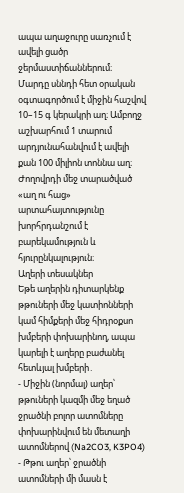ապա աղաջուրը սառչում է ավելի ցածր ջերմաստիճաններում։
Մարդը սննդի հետ օրական օգտագործում է միջին հաշվով 10–15 գ կերակրի աղ։ Ամբողջ աշխարհում 1 տարում արդյունահանվում է ավելի քան 100 միլիոն տոննա աղ։ Ժողովրդի մեջ տարածված «աղ ու հաց» արտահայտությունը խորհրդանշում է բարեկամություն և հյուրընկալություն։
Աղերի տեսակներ
Եթե աղերին դիտարկենք թթուների մեջ կատիոնների կամ հիմքերի մեջ հիդրօքսո խմբերի փոխարինող, ապա կարելի է աղերը բաժանել հետևյալ խմբերի․
- Միջին (նորմալ) աղեր՝ թթուների կազմի մեջ եղած ջրածնի բոլոր ատոմները փոխարինվում են մետաղի ատոմներով (Na2CO3, K3PO4)
- Թթու աղեր՝ ջրածնի ատոմների մի մասն է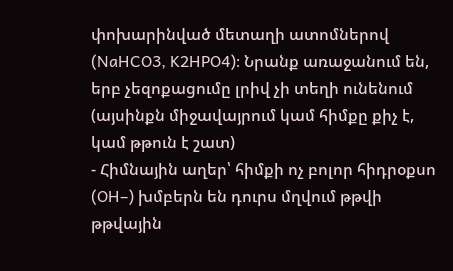փոխարինված մետաղի ատոմներով (NaHCO3, K2HPO4)։ Նրանք առաջանում են, երբ չեզոքացումը լրիվ չի տեղի ունենում (այսինքն միջավայրում կամ հիմքը քիչ է, կամ թթուն է շատ)
- Հիմնային աղեր՝ հիմքի ոչ բոլոր հիդրօքսո (OH–) խմբերն են դուրս մղվում թթվի թթվային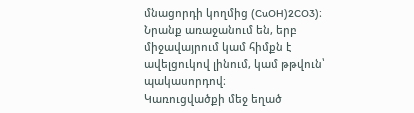մնացորդի կողմից (CuOH)2CO3)։ Նրանք առաջանում են, երբ միջավայրում կամ հիմքն է ավելցուկով լինում, կամ թթվուն՝ պակասորդով։
Կառուցվածքի մեջ եղած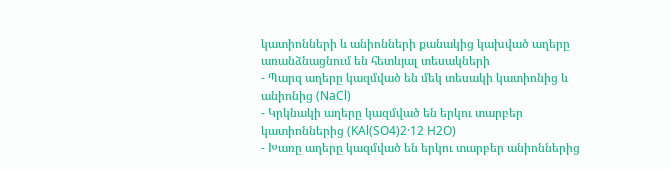կատիոնների և անիոնների քանակից կախված աղերը առանձնացնում են հետևյալ տեսակների
- Պարզ աղերը կազմված են մեկ տեսակի կատիոնից և անիոնից (NaCl)
- Կրկնակի աղերը կազմված են երկու տարբեր կատիոններից (KAl(SO4)2·12 H2O)
- Խառը աղերը կազմված են երկու տարբեր անիոններից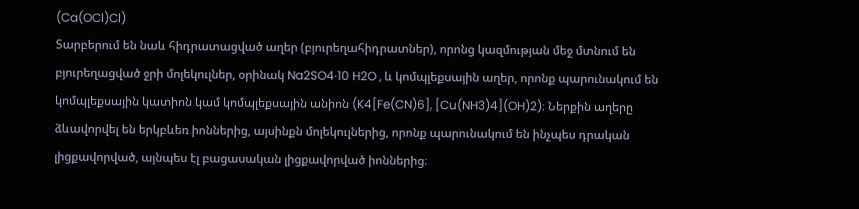(Ca(OCl)Cl)
Տարբերում են նաև հիդրատացված աղեր (բյուրեղահիդրատներ), որոնց կազմության մեջ մտնում են բյուրեղացված ջրի մոլեկուլներ, օրինակ Na2SO4·10 H2O , և կոմպլեքսային աղեր, որոնք պարունակում են կոմպլեքսային կատիոն կամ կոմպլեքսային անիոն (K4[Fe(CN)6], [Cu(NH3)4](OH)2)։ Ներքին աղերը ձևավորվել են երկբևեռ իոններից, այսինքն մոլեկուլներից, որոնք պարունակում են ինչպես դրական լիցքավորված, այնպես էլ բացասական լիցքավորված իոններից։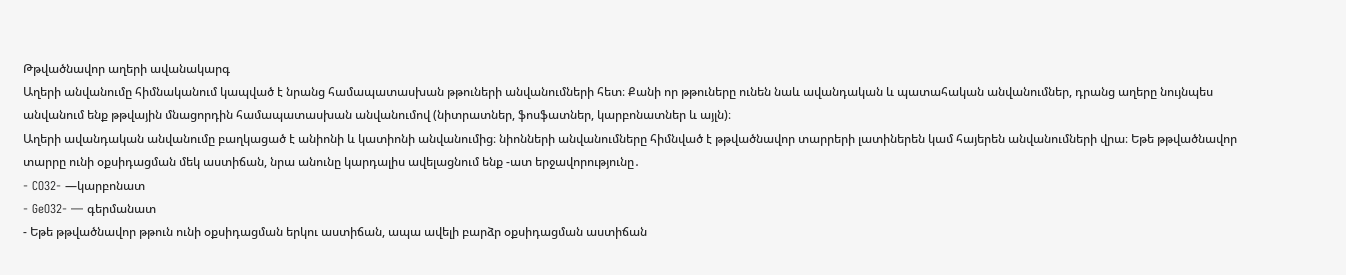Թթվածնավոր աղերի ավանակարգ
Աղերի անվանումը հիմնականում կապված է նրանց համապատասխան թթուների անվանումների հետ։ Քանի որ թթուները ունեն նաև ավանդական և պատահական անվանումներ, դրանց աղերը նույնպես անվանում ենք թթվային մնացորդին համապատասխան անվանումով (նիտրատներ, ֆոսֆատներ, կարբոնատներ և այլն)։
Աղերի ավանդական անվանումը բաղկացած է անիոնի և կատիոնի անվանումից։ նիոնների անվանումները հիմնված է թթվածնավոր տարրերի լատիներեն կամ հայերեն անվանումների վրա։ Եթե թթվածնավոր տարրը ունի օքսիդացման մեկ աստիճան, նրա անունը կարդալիս ավելացնում ենք -ատ երջավորությունը․
- CO32- —կարբոնատ
- GeO32- — գերմանատ
- Եթե թթվածնավոր թթուն ունի օքսիդացման երկու աստիճան, ապա ավելի բարձր օքսիդացման աստիճան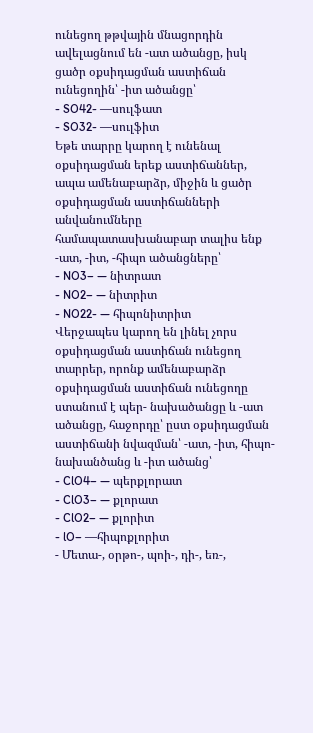ունեցող թթվային մնացորդին ավելացնում են -ատ ածանցը, իսկ ցածր օքսիդացման աստիճան ունեցողին՝ -իտ ածանցը՝
- SO42- —սուլֆատ
- SO32- —սուլֆիտ
Եթե տարրը կարող է ունենալ օքսիդացման երեք աստիճաններ, ապա ամենաբարձր, միջին և ցածր օքսիդացման աստիճանների անվանումները համապատասխանաբար տալիս ենք -ատ, -իտ, -հիպո ածանցները՝
- NO3– — նիտրատ
- NO2– — նիտրիտ
- NO22- — հիպոնիտրիտ
Վերջապես կարող են լինել չորս օքսիդացման աստիճան ունեցող տարրեր, որոնք ամենաբարձր օքսիդացման աստիճան ունեցողը ստանում է պեր- նախածանցը և -ատ ածանցը, հաջորդը՝ ըստ օքսիդացման աստիճանի նվազման՝ -ատ, -իտ, հիպո- նախանծանց և -իտ ածանց՝
- ClO4– — պերքլորատ
- ClO3– — քլորատ
- ClO2– — քլորիտ
- lO– —հիպոքլորիտ
- Մետա-, օրթո-, պոի-, դի-, եռ-,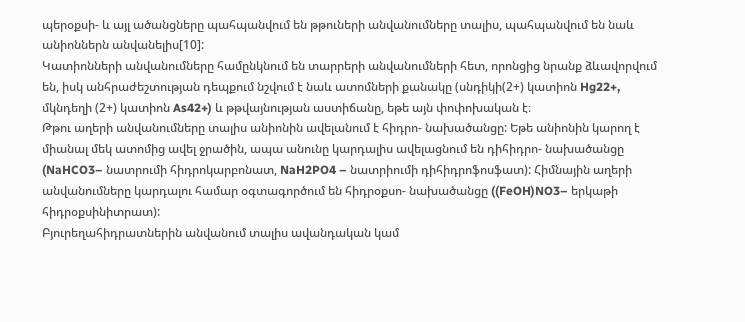պերօքսի- և այլ ածանցները պահպանվում են թթուների անվանումները տալիս, պահպանվում են նաև անիոններն անվանելիս[10]:
Կատիոնների անվանումները համընկնում են տարրերի անվանումների հետ, որոնցից նրանք ձևավորվում են, իսկ անհրաժեշտության դեպքում նշվում է նաև ատոմների քանակը (սնդիկի(2+) կատիոն Hg22+, մկնդեղի (2+) կատիոն As42+) և թթվայնության աստիճանը, եթե այն փոփոխական է։
Թթու աղերի անվանումները տալիս անիոնին ավելանում է հիդրո- նախածանցը: Եթե անիոնին կարող է միանալ մեկ ատոմից ավել ջրածին, ապա անունը կարդալիս ավելացնում են դիհիդրո- նախածանցը (NaHCO3– նատրումի հիդրոկարբոնատ, NaH2PO4 – նատրիումի դիհիդրոֆոսֆատ): Հիմնային աղերի անվանումները կարդալու համար օգտագործում են հիդրօքսո- նախածանցը ((FeOH)NO3– երկաթի հիդրօքսինիտրատ):
Բյուրեղահիդրատներին անվանում տալիս ավանդական կամ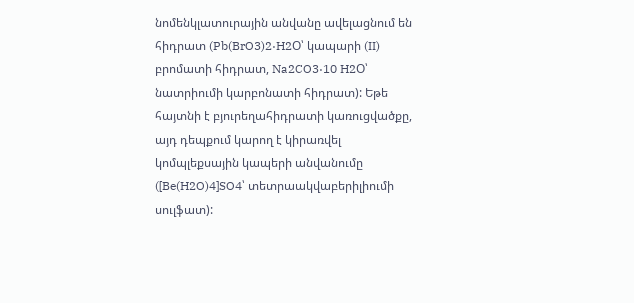նոմենկլատուրային անվանը ավելացնում են հիդրատ (Pb(BrO3)2·H2O՝ կապարի (II) բրոմատի հիդրատ, Na2CO3·10 H2O՝ նատրիումի կարբոնատի հիդրատ): Եթե հայտնի է բյուրեղահիդրատի կառուցվածքը, այդ դեպքում կարող է կիրառվել կոմպլեքսային կապերի անվանումը ([Be(H2O)4]SO4՝ տետրաակվաբերիլիումի սուլֆատ):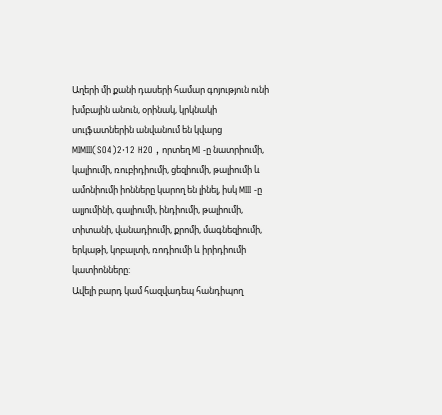Աղերի մի քանի դասերի համար գոյություն ունի խմբային անուն, օրինակ, կրկնակի սուլֆատներին անվանում են կվարց MIMIII(SO4)2·12 H2O , որտեղ MI -ը նատրիումի, կալիումի, ռուբիդիումի, ցեզիումի, թալիումի և ամոնիումի իոնները կարող են լինել, իսկ MIII -ը ալյումինի, գալիումի, ինդիումի, թալիումի, տիտանի, վանադիումի, քրոմի, մագնեզիումի, երկաթի, կոբալտի, ռոդիումի և իրիդիումի կատիոնները:
Ավելի բարդ կամ հազվադեպ հանդիպող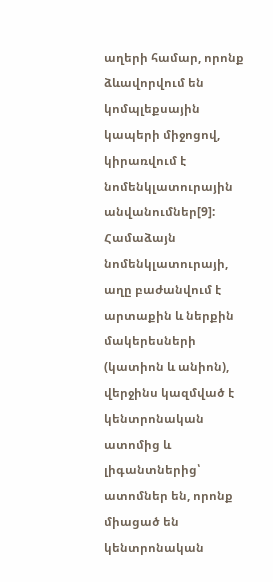աղերի համար, որոնք ձևավորվում են կոմպլեքսային կապերի միջոցով, կիրառվում է նոմենկլատուրային անվանումներ[9]: Համաձայն նոմենկլատուրայի, աղը բաժանվում է արտաքին և ներքին մակերեսների (կատիոն և անիոն), վերջինս կազմված է կենտրոնական ատոմից և լիգանտներից՝ ատոմներ են, որոնք միացած են կենտրոնական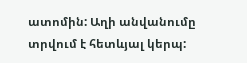ատոմին: Աղի անվանումը տրվում է հետևյալ կերպ: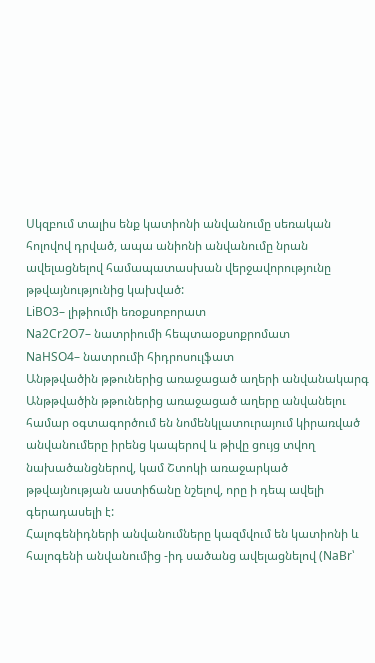Սկզբում տալիս ենք կատիոնի անվանումը սեռական հոլովով դրված, ապա անիոնի անվանումը նրան ավելացնելով համապատասխան վերջավորությունը թթվայնությունից կախված:
LiBO3– լիթիումի եռօքսոբորատ
Na2Cr2O7– նատրիումի հեպտաօքսոքրոմատ
NaHSO4– նատրումի հիդրոսուլֆատ
Անթթվածին թթուներից առաջացած աղերի անվանակարգ
Անթթվածին թթուներից առաջացած աղերը անվանելու համար օգտագործում են նոմենկլատուրայում կիրառված անվանումերը իրենց կապերով և թիվը ցույց տվող նախածանցներով, կամ Շտոկի առաջարկած թթվայնության աստիճանը նշելով, որը ի դեպ ավելի գերադասելի է:
Հալոգենիդների անվանումները կազմվում են կատիոնի և հալոգենի անվանումից -իդ սածանց ավելացնելով (NaBr՝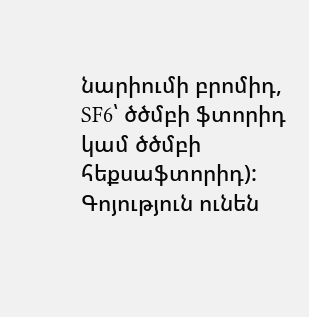նարիումի բրոմիդ, SF6՝ ծծմբի ֆտորիդ կամ ծծմբի հեքսաֆտորիդ): Գոյություն ունեն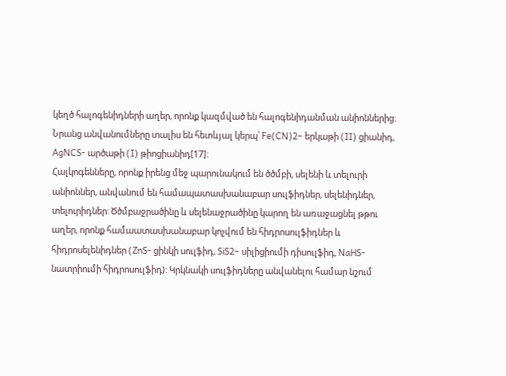կեղծ հալոգենիդների աղեր, որոնք կազմված են հալոգենիդանման անիոններից: Նրանց անվանումները տալիս են հետևյալ կերպ՝ Fe(CN)2– երկաթի (II) ցիանիդ, AgNCS- արծաթի (I) թիոցիանիդ[17]:
Հալկոգենները, որոնք իրենց մեջ պարունակում են ծծմբի, սելենի և տելուրի անիոններ, անվանում են համապատասխանաբար սուլֆիդներ, սելենիդներ, տելուրիդներ: Ծծմբաջրածինը և սելենաջրածինը կարող են առաջացնել թթու աղեր, որոնք համաատասխանաբար կոչվում են հիդրոսուլֆիդներ և հիդրոսելենիդներ (ZnS- ցինկի սուլֆիդ, SiS2– սիլիցիումի դիսուլֆիդ, NaHS-նատրիումի հիդրոսուլֆիդ): Կրկնակի սուլֆիդները անվանելու համար նշում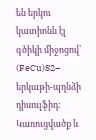են երկու կատիոնն էլ գծիկի միջոցով՝ (FeCu)S2– երկաթի-պղնձի դիսուլֆիդ:
Կառուցվածք և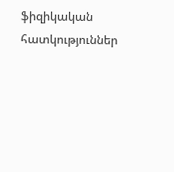ֆիզիկական հատկություններ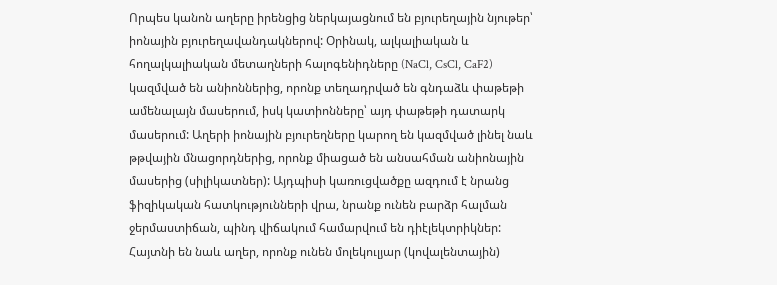Որպես կանոն աղերը իրենցից ներկայացնում են բյուրեղային նյութեր՝ իոնային բյուրեղավանդակներով: Օրինակ, ալկալիական և հողալկալիական մետաղների հալոգենիդները (NaCl, CsCl, CaF2) կազմված են անիոններից, որոնք տեղադրված են գնդաձև փաթեթի ամենալայն մասերում, իսկ կատիոնները՝ այդ փաթեթի դատարկ մասերում: Աղերի իոնային բյուրեղները կարող են կազմված լինել նաև թթվային մնացորդներից, որոնք միացած են անսահման անիոնային մասերից (սիլիկատներ): Այդպիսի կառուցվածքը ազդում է նրանց ֆիզիկական հատկությունների վրա, նրանք ունեն բարձր հալման ջերմաստիճան, պինդ վիճակում համարվում են դիէլեկտրիկներ:
Հայտնի են նաև աղեր, որոնք ունեն մոլեկուլյար (կովալենտային)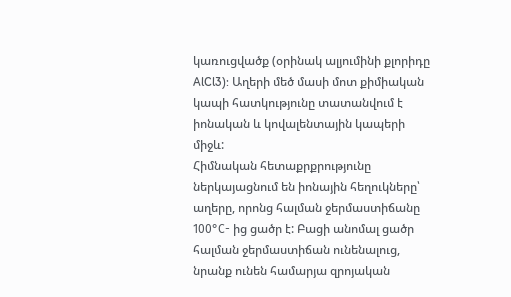կառուցվածք (օրինակ ալյումինի քլորիդը AlCl3): Աղերի մեծ մասի մոտ քիմիական կապի հատկությունը տատանվում է իոնական և կովալենտային կապերի միջև:
Հիմնական հետաքրքրությունը ներկայացնում են իոնային հեղուկները՝ աղերը, որոնց հալման ջերմաստիճանը 100°С- ից ցածր է: Բացի անոմալ ցածր հալման ջերմաստիճան ունենալուց, նրանք ունեն համարյա զրոյական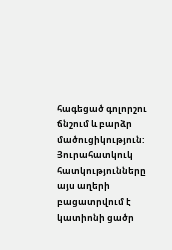հագեցած գոլորշու ճնշում և բարձր մածուցիկություն: Յուրահատկուկ հատկությունները այս աղերի բացատրվում է կատիոնի ցածր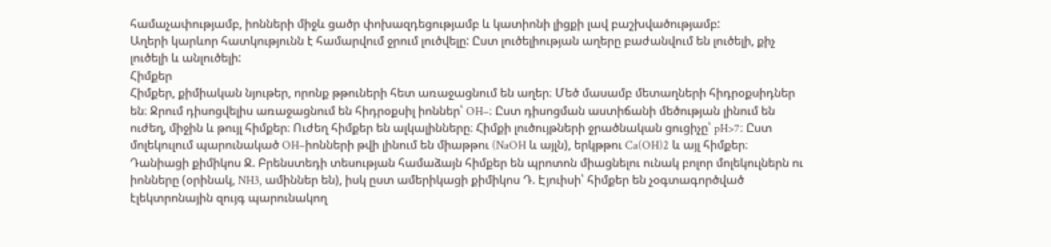համաչափությամբ, իոնների միջև ցածր փոխազդեցությամբ և կատիոնի լիցքի լավ բաշխվածությամբ:
Աղերի կարևոր հատկությունն է համարվում ջրում լուծվելը: Ըստ լուծելիության աղերը բաժանվում են լուծելի, քիչ լուծելի և անլուծելի:
Հիմքեր
Հիմքեր, քիմիական նյութեր, որոնք թթուների հետ առաջացնում են աղեր։ Մեծ մասամբ մետաղների հիդրօքսիդներ են։ Ջրում դիսոցվելիս առաջացնում են հիդրօքսիլ իոններ՝ OH–։ Ըստ դիսոցման աստիճանի մեծության լինում են ուժեղ, միջին և թույլ հիմքեր։ Ուժեղ հիմքեր են ալկալինները։ Հիմքի լուծույթների ջրածնական ցուցիչը՝ pH>7։ Ըստ մոլեկուլում պարունակած OH–իոնների թվի լինում են միաթթու (NaOH և այլն), երկթթու Ca(OH)2 և այլ հիմքեր։ Դանիացի քիմիկոս Ջ. Բրենստեդի տեսության համաձայն հիմքեր են պրոտոն միացնելու ունակ բոլոր մոլեկուլներն ու իոնները (օրինակ, NH3, ամիններ են), իսկ ըստ ամերիկացի քիմիկոս Դ. Էյուիսի՝ հիմքեր են չօգտագործված էլեկտրոնային զույգ պարունակող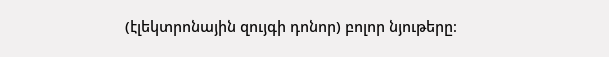(էլեկտրոնային զույգի դոնոր) բոլոր նյութերը։